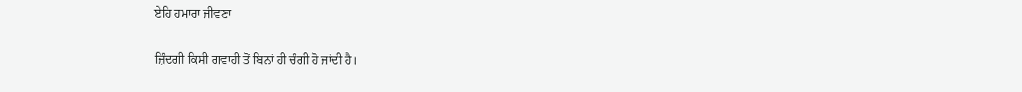ਏਹਿ ਹਮਾਰਾ ਜੀਵਣਾ

ਜ਼ਿੰਦਗੀ ਕਿਸੀ ਗਵਾਹੀ ਤੋਂ ਬਿਨਾਂ ਹੀ ਚੰਗੀ ਹੋ ਜਾਂਦੀ ਹੈ।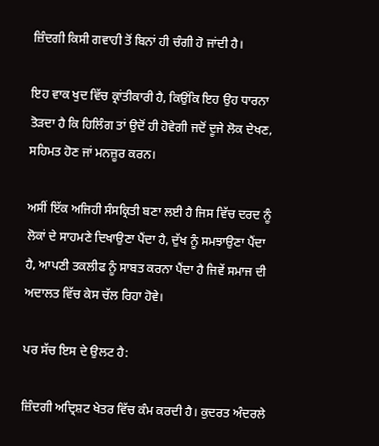ਜ਼ਿੰਦਗੀ ਕਿਸੀ ਗਵਾਹੀ ਤੋਂ ਬਿਨਾਂ ਹੀ ਚੰਗੀ ਹੋ ਜਾਂਦੀ ਹੈ।

ਇਹ ਵਾਕ ਖੁਦ ਵਿੱਚ ਕ੍ਰਾਂਤੀਕਾਰੀ ਹੈ, ਕਿਉਂਕਿ ਇਹ ਉਹ ਧਾਰਨਾ ਤੋੜਦਾ ਹੈ ਕਿ ਹਿਲਿੰਗ ਤਾਂ ਉਦੋਂ ਹੀ ਹੋਵੇਗੀ ਜਦੋਂ ਦੂਜੇ ਲੋਕ ਦੇਖਣ, ਸਹਿਮਤ ਹੋਣ ਜਾਂ ਮਨਜ਼ੂਰ ਕਰਨ।

ਅਸੀਂ ਇੱਕ ਅਜਿਹੀ ਸੰਸਕ੍ਰਿਤੀ ਬਣਾ ਲਈ ਹੈ ਜਿਸ ਵਿੱਚ ਦਰਦ ਨੂੰ ਲੋਕਾਂ ਦੇ ਸਾਹਮਣੇ ਦਿਖਾਉਣਾ ਪੈਂਦਾ ਹੈ, ਦੁੱਖ ਨੂੰ ਸਮਝਾਉਣਾ ਪੈਂਦਾ ਹੈ, ਆਪਣੀ ਤਕਲੀਫ ਨੂੰ ਸਾਬਤ ਕਰਨਾ ਪੈਂਦਾ ਹੈ ਜਿਵੇਂ ਸਮਾਜ ਦੀ ਅਦਾਲਤ ਵਿੱਚ ਕੇਸ ਚੱਲ ਰਿਹਾ ਹੋਵੇ।

ਪਰ ਸੱਚ ਇਸ ਦੇ ਉਲਟ ਹੈ:

ਜ਼ਿੰਦਗੀ ਅਦ੍ਰਿਸ਼ਟ ਖੇਤਰ ਵਿੱਚ ਕੰਮ ਕਰਦੀ ਹੈ। ਕੁਦਰਤ ਅੰਦਰਲੇ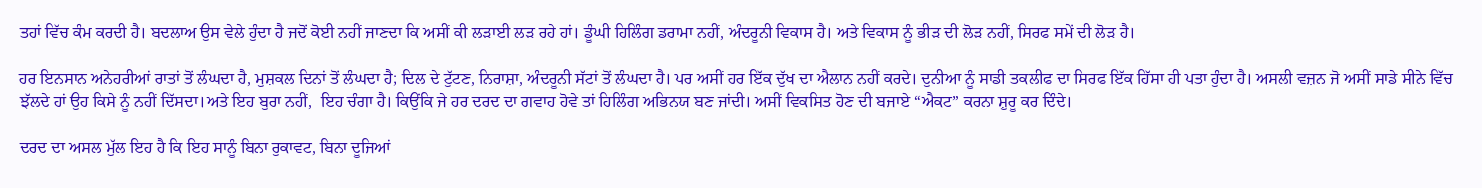ਤਹਾਂ ਵਿੱਚ ਕੰਮ ਕਰਦੀ ਹੈ। ਬਦਲਾਅ ਉਸ ਵੇਲੇ ਹੁੰਦਾ ਹੈ ਜਦੋਂ ਕੋਈ ਨਹੀਂ ਜਾਣਦਾ ਕਿ ਅਸੀਂ ਕੀ ਲੜਾਈ ਲੜ ਰਹੇ ਹਾਂ। ਡੂੰਘੀ ਹਿਲਿੰਗ ਡਰਾਮਾ ਨਹੀਂ, ਅੰਦਰੂਨੀ ਵਿਕਾਸ ਹੈ। ਅਤੇ ਵਿਕਾਸ ਨੂੰ ਭੀੜ ਦੀ ਲੋੜ ਨਹੀਂ, ਸਿਰਫ ਸਮੇਂ ਦੀ ਲੋੜ ਹੈ।

ਹਰ ਇਨਸਾਨ ਅਨੇਹਰੀਆਂ ਰਾਤਾਂ ਤੋਂ ਲੰਘਦਾ ਹੈ, ਮੁਸ਼ਕਲ ਦਿਨਾਂ ਤੋਂ ਲੰਘਦਾ ਹੈ; ਦਿਲ ਦੇ ਟੁੱਟਣ, ਨਿਰਾਸ਼ਾ, ਅੰਦਰੂਨੀ ਸੱਟਾਂ ਤੋਂ ਲੰਘਦਾ ਹੈ। ਪਰ ਅਸੀਂ ਹਰ ਇੱਕ ਦੁੱਖ ਦਾ ਐਲਾਨ ਨਹੀਂ ਕਰਦੇ। ਦੁਨੀਆ ਨੂੰ ਸਾਡੀ ਤਕਲੀਫ ਦਾ ਸਿਰਫ ਇੱਕ ਹਿੱਸਾ ਹੀ ਪਤਾ ਹੁੰਦਾ ਹੈ। ਅਸਲੀ ਵਜ਼ਨ ਜੋ ਅਸੀਂ ਸਾਡੇ ਸੀਨੇ ਵਿੱਚ ਝੱਲਦੇ ਹਾਂ ਉਹ ਕਿਸੇ ਨੂੰ ਨਹੀਂ ਦਿੱਸਦਾ।ਅਤੇ ਇਹ ਬੁਰਾ ਨਹੀਂ,  ਇਹ ਚੰਗਾ ਹੈ। ਕਿਉਂਕਿ ਜੇ ਹਰ ਦਰਦ ਦਾ ਗਵਾਹ ਹੋਵੇ ਤਾਂ ਹਿਲਿੰਗ ਅਭਿਨਯ ਬਣ ਜਾਂਦੀ। ਅਸੀਂ ਵਿਕਸਿਤ ਹੋਣ ਦੀ ਬਜਾਏ “ਐਕਟ” ਕਰਨਾ ਸ਼ੁਰੂ ਕਰ ਦਿੰਦੇ।

ਦਰਦ ਦਾ ਅਸਲ ਮੁੱਲ ਇਹ ਹੈ ਕਿ ਇਹ ਸਾਨੂੰ ਬਿਨਾ ਰੁਕਾਵਟ, ਬਿਨਾ ਦੂਜਿਆਂ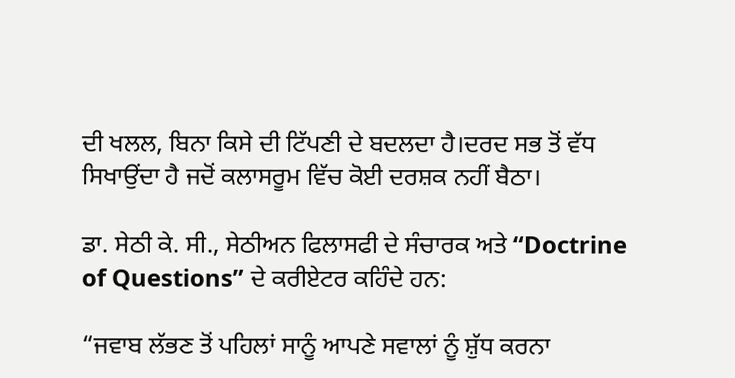ਦੀ ਖਲਲ, ਬਿਨਾ ਕਿਸੇ ਦੀ ਟਿੱਪਣੀ ਦੇ ਬਦਲਦਾ ਹੈ।ਦਰਦ ਸਭ ਤੋਂ ਵੱਧ ਸਿਖਾਉਂਦਾ ਹੈ ਜਦੋਂ ਕਲਾਸਰੂਮ ਵਿੱਚ ਕੋਈ ਦਰਸ਼ਕ ਨਹੀਂ ਬੈਠਾ।

ਡਾ. ਸੇਠੀ ਕੇ. ਸੀ., ਸੇਠੀਅਨ ਫਿਲਾਸਫੀ ਦੇ ਸੰਚਾਰਕ ਅਤੇ “Doctrine of Questions” ਦੇ ਕਰੀਏਟਰ ਕਹਿੰਦੇ ਹਨ:

“ਜਵਾਬ ਲੱਭਣ ਤੋਂ ਪਹਿਲਾਂ ਸਾਨੂੰ ਆਪਣੇ ਸਵਾਲਾਂ ਨੂੰ ਸ਼ੁੱਧ ਕਰਨਾ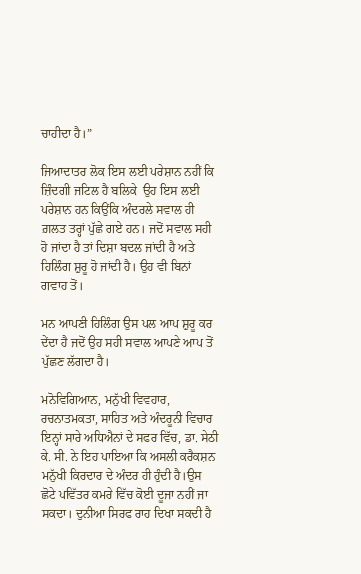ਚਾਹੀਦਾ ਹੈ।”

ਜਿਆਦਾਤਰ ਲੋਕ ਇਸ ਲਈ ਪਰੇਸ਼ਾਨ ਨਹੀਂ ਕਿ ਜ਼ਿੰਦਗੀ ਜਟਿਲ ਹੈ ਬਲਿਕੇ  ਉਹ ਇਸ ਲਈ ਪਰੇਸ਼ਾਨ ਹਨ ਕਿਉਂਕਿ ਅੰਦਰਲੇ ਸਵਾਲ ਹੀ ਗ਼ਲਤ ਤਰ੍ਹਾਂ ਪੁੱਛੇ ਗਏ ਹਨ। ਜਦੋਂ ਸਵਾਲ ਸਹੀ ਹੋ ਜਾਂਦਾ ਹੈ ਤਾਂ ਦਿਸ਼ਾ ਬਦਲ ਜਾਂਦੀ ਹੈ ਅਤੇ ਹਿਲਿੰਗ ਸ਼ੁਰੂ ਹੋ ਜਾਂਦੀ ਹੈ। ਉਹ ਵੀ ਬਿਨਾਂ ਗਵਾਹ ਤੋਂ।

ਮਨ ਆਪਣੀ ਹਿਲਿੰਗ ਉਸ ਪਲ ਆਪ ਸ਼ੁਰੂ ਕਰ ਦੇਂਦਾ ਹੈ ਜਦੋਂ ਉਹ ਸਹੀ ਸਵਾਲ ਆਪਣੇ ਆਪ ਤੋਂ ਪੁੱਛਣ ਲੱਗਦਾ ਹੈ।

ਮਨੋਵਿਗਿਆਨ, ਮਨੁੱਖੀ ਵਿਵਹਾਰ, ਰਚਨਾਤਮਕਤਾ, ਸਾਹਿਤ ਅਤੇ ਅੰਦਰੂਨੀ ਵਿਚਾਰ  ਇਨ੍ਹਾਂ ਸਾਰੇ ਅਧਿਐਨਾਂ ਦੇ ਸਫਰ ਵਿੱਚ, ਡਾ. ਸੇਠੀ ਕੇ. ਸੀ. ਨੇ ਇਹ ਪਾਇਆ ਕਿ ਅਸਲੀ ਕਰੈਕਸ਼ਨ ਮਨੁੱਖੀ ਕਿਰਦਾਰ ਦੇ ਅੰਦਰ ਹੀ ਹੁੰਦੀ ਹੈ।ਉਸ ਛੋਟੇ ਪਵਿੱਤਰ ਕਮਰੇ ਵਿੱਚ ਕੋਈ ਦੂਜਾ ਨਹੀਂ ਜਾ ਸਕਦਾ। ਦੁਨੀਆ ਸਿਰਫ ਰਾਹ ਦਿਖਾ ਸਕਦੀ ਹੈ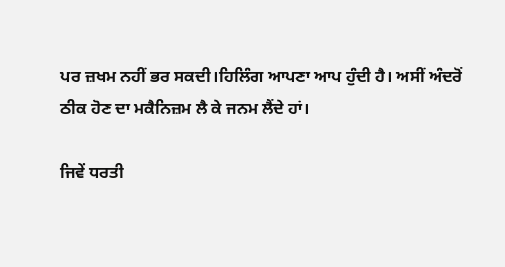ਪਰ ਜ਼ਖਮ ਨਹੀਂ ਭਰ ਸਕਦੀ।ਹਿਲਿੰਗ ਆਪਣਾ ਆਪ ਹੁੰਦੀ ਹੈ। ਅਸੀਂ ਅੰਦਰੋਂ ਠੀਕ ਹੋਣ ਦਾ ਮਕੈਨਿਜ਼ਮ ਲੈ ਕੇ ਜਨਮ ਲੈਂਦੇ ਹਾਂ।

ਜਿਵੇਂ ਧਰਤੀ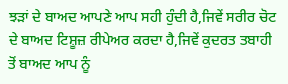ਝੜਾਂ ਦੇ ਬਾਅਦ ਆਪਣੇ ਆਪ ਸਹੀ ਹੁੰਦੀ ਹੈ,ਜਿਵੇਂ ਸਰੀਰ ਚੋਟ ਦੇ ਬਾਅਦ ਟਿਸ਼ੂਜ਼ ਰੀਪੇਅਰ ਕਰਦਾ ਹੈ,ਜਿਵੇਂ ਕੁਦਰਤ ਤਬਾਹੀ ਤੋਂ ਬਾਅਦ ਆਪ ਨੂੰ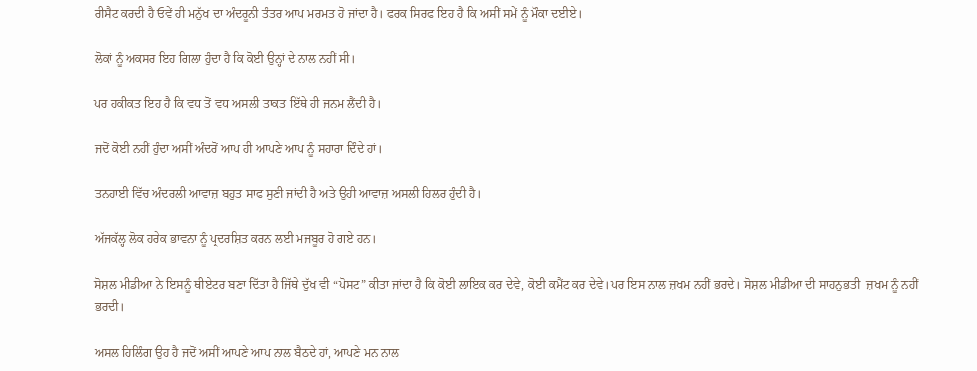ਰੀਸੈਟ ਕਰਦੀ ਹੈ ਓਵੇਂ ਹੀ ਮਨੁੱਖ ਦਾ ਅੰਦਰੂਨੀ ਤੰਤਰ ਆਪ ਮਰਮਤ ਹੋ ਜਾਂਦਾ ਹੈ। ਫਰਕ ਸਿਰਫ ਇਹ ਹੈ ਕਿ ਅਸੀਂ ਸਮੇਂ ਨੂੰ ਮੌਕਾ ਦਈਏ।

ਲੋਕਾਂ ਨੂੰ ਅਕਸਰ ਇਹ ਗਿਲਾ ਹੁੰਦਾ ਹੈ ਕਿ ਕੋਈ ਉਨ੍ਹਾਂ ਦੇ ਨਾਲ ਨਹੀਂ ਸੀ।

ਪਰ ਹਕੀਕਤ ਇਹ ਹੈ ਕਿ ਵਧ ਤੋਂ ਵਧ ਅਸਲੀ ਤਾਕਤ ਇੱਥੇ ਹੀ ਜਨਮ ਲੈਂਦੀ ਹੈ।

ਜਦੋਂ ਕੋਈ ਨਹੀਂ ਹੁੰਦਾ ਅਸੀਂ ਅੰਦਰੋਂ ਆਪ ਹੀ ਆਪਣੇ ਆਪ ਨੂੰ ਸਹਾਰਾ ਦਿੰਦੇ ਹਾਂ।

ਤਨਹਾਈ ਵਿੱਚ ਅੰਦਰਲੀ ਆਵਾਜ਼ ਬਹੁਤ ਸਾਫ ਸੁਣੀ ਜਾਂਦੀ ਹੈ ਅਤੇ ਉਹੀ ਆਵਾਜ਼ ਅਸਲੀ ਹਿਲਰ ਹੁੰਦੀ ਹੈ।

ਅੱਜਕੱਲ੍ਹ ਲੋਕ ਹਰੇਕ ਭਾਵਨਾ ਨੂੰ ਪ੍ਰਦਰਸ਼ਿਤ ਕਰਨ ਲਈ ਮਜਬੂਰ ਹੋ ਗਏ ਹਨ।

ਸੋਸ਼ਲ ਮੀਡੀਆ ਨੇ ਇਸਨੂੰ ਥੀਏਟਰ ਬਣਾ ਦਿੱਤਾ ਹੈ ਜਿੱਥੇ ਦੁੱਖ ਵੀ “ਪੋਸਟ” ਕੀਤਾ ਜਾਂਦਾ ਹੈ ਕਿ ਕੋਈ ਲਾਇਕ ਕਰ ਦੇਵੇ, ਕੋਈ ਕਮੈਂਟ ਕਰ ਦੇਵੇ।ਪਰ ਇਸ ਨਾਲ ਜ਼ਖਮ ਨਹੀਂ ਭਰਦੇ। ਸੋਸ਼ਲ ਮੀਡੀਆ ਦੀ ਸਾਹਨੁਭਤੀ  ਜ਼ਖਮ ਨੂੰ ਨਹੀਂ ਭਰਦੀ।

ਅਸਲ ਹਿਲਿੰਗ ਉਹ ਹੈ ਜਦੋਂ ਅਸੀਂ ਆਪਣੇ ਆਪ ਨਾਲ ਬੈਠਦੇ ਹਾਂ, ਆਪਣੇ ਮਨ ਨਾਲ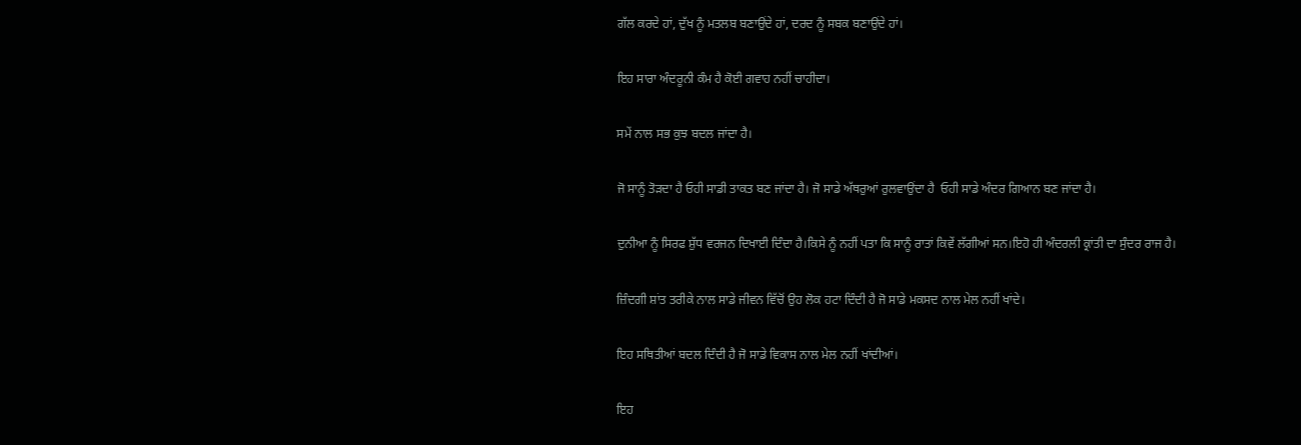ਗੱਲ ਕਰਦੇ ਹਾਂ, ਦੁੱਖ ਨੂੰ ਮਤਲਬ ਬਣਾਉਂਦੇ ਹਾਂ, ਦਰਦ ਨੂੰ ਸਬਕ ਬਣਾਉਂਦੇ ਹਾਂ।

ਇਹ ਸਾਰਾ ਅੰਦਰੂਨੀ ਕੰਮ ਹੈ ਕੋਈ ਗਵਾਹ ਨਹੀਂ ਚਾਹੀਦਾ।

ਸਮੇਂ ਨਾਲ ਸਭ ਕੁਝ ਬਦਲ ਜਾਂਦਾ ਹੈ।

ਜੋ ਸਾਨੂੰ ਤੋੜਦਾ ਹੈ ਓਹੀ ਸਾਡੀ ਤਾਕਤ ਬਣ ਜਾਂਦਾ ਹੈ। ਜੋ ਸਾਡੇ ਅੱਥਰੁਆਂ ਰੁਲਵਾਉਂਦਾ ਹੈ  ਓਹੀ ਸਾਡੇ ਅੰਦਰ ਗਿਆਨ ਬਣ ਜਾਂਦਾ ਹੈ।

ਦੁਨੀਆ ਨੂੰ ਸਿਰਫ ਸ਼ੁੱਧ ਵਰਜਨ ਦਿਖਾਈ ਦਿੰਦਾ ਹੈ।ਕਿਸੇ ਨੂੰ ਨਹੀਂ ਪਤਾ ਕਿ ਸਾਨੂੰ ਰਾਤਾਂ ਕਿਵੇਂ ਲੱਗੀਆਂ ਸਨ।ਇਹੋ ਹੀ ਅੰਦਰਲੀ ਕ੍ਰਾਂਤੀ ਦਾ ਸੁੰਦਰ ਰਾਜ ਹੈ।

ਜ਼ਿੰਦਗੀ ਸ਼ਾਂਤ ਤਰੀਕੇ ਨਾਲ ਸਾਡੇ ਜੀਵਨ ਵਿੱਚੋਂ ਉਹ ਲੋਕ ਹਟਾ ਦਿੰਦੀ ਹੈ ਜੋ ਸਾਡੇ ਮਕਸਦ ਨਾਲ ਮੇਲ ਨਹੀਂ ਖਾਂਦੇ।

ਇਹ ਸਥਿਤੀਆਂ ਬਦਲ ਦਿੰਦੀ ਹੈ ਜੋ ਸਾਡੇ ਵਿਕਾਸ ਨਾਲ ਮੇਲ ਨਹੀਂ ਖਾਂਦੀਆਂ।

ਇਹ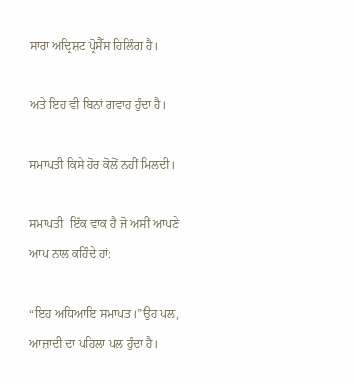ਸਾਰਾ ਅਦ੍ਰਿਸ਼ਟ ਪ੍ਰੋਸੈੱਸ ਹਿਲਿੰਗ ਹੈ।

ਅਤੇ ਇਹ ਵੀ ਬਿਨਾਂ ਗਵਾਹ ਹੁੰਦਾ ਹੈ।

ਸਮਾਪਤੀ ਕਿਸੇ ਹੋਰ ਕੋਲੋਂ ਨਹੀਂ ਮਿਲਦੀ।

ਸਮਾਪਤੀ  ਇੱਕ ਵਾਕ ਹੈ ਜੋ ਅਸੀਂ ਆਪਣੇ ਆਪ ਨਾਲ ਕਹਿੰਦੇ ਹਾਂ:

“ਇਹ ਅਧਿਆਇ ਸਮਾਪਤ।”ਉਹ ਪਲ,   ਆਜ਼ਾਦੀ ਦਾ ਪਹਿਲਾ ਪਲ ਹੁੰਦਾ ਹੈ।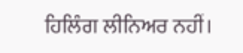ਹਿਲਿੰਗ ਲੀਨਿਅਰ ਨਹੀਂ।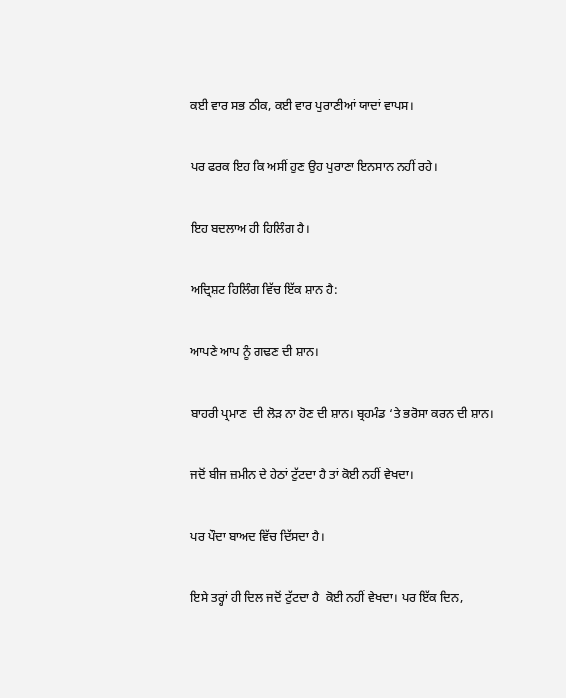ਕਈ ਵਾਰ ਸਭ ਠੀਕ, ਕਈ ਵਾਰ ਪੁਰਾਣੀਆਂ ਯਾਦਾਂ ਵਾਪਸ।

ਪਰ ਫਰਕ ਇਹ ਕਿ ਅਸੀਂ ਹੁਣ ਉਹ ਪੁਰਾਣਾ ਇਨਸਾਨ ਨਹੀਂ ਰਹੇ।

ਇਹ ਬਦਲਾਅ ਹੀ ਹਿਲਿੰਗ ਹੈ।

ਅਦ੍ਰਿਸ਼ਟ ਹਿਲਿੰਗ ਵਿੱਚ ਇੱਕ ਸ਼ਾਨ ਹੈ:

ਆਪਣੇ ਆਪ ਨੂੰ ਗਢਣ ਦੀ ਸ਼ਾਨ।

ਬਾਹਰੀ ਪ੍ਰਮਾਣ  ਦੀ ਲੋੜ ਨਾ ਹੋਣ ਦੀ ਸ਼ਾਨ। ਬ੍ਰਹਮੰਡ ‘ਤੇ ਭਰੋਸਾ ਕਰਨ ਦੀ ਸ਼ਾਨ।

ਜਦੋਂ ਬੀਜ ਜ਼ਮੀਨ ਦੇ ਹੇਠਾਂ ਟੁੱਟਦਾ ਹੈ ਤਾਂ ਕੋਈ ਨਹੀਂ ਵੇਖਦਾ।

ਪਰ ਪੌਦਾ ਬਾਅਦ ਵਿੱਚ ਦਿੱਸਦਾ ਹੈ।

ਇਸੇ ਤਰ੍ਹਾਂ ਹੀ ਦਿਲ ਜਦੋਂ ਟੁੱਟਦਾ ਹੈ  ਕੋਈ ਨਹੀਂ ਵੇਖਦਾ। ਪਰ ਇੱਕ ਦਿਨ,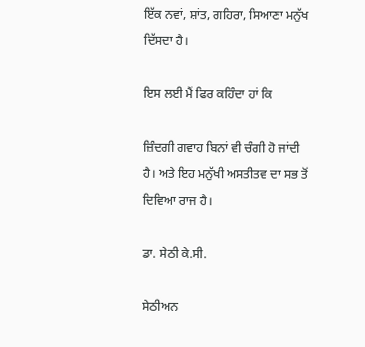ਇੱਕ ਨਵਾਂ, ਸ਼ਾਂਤ, ਗਹਿਰਾ, ਸਿਆਣਾ ਮਨੁੱਖ ਦਿੱਸਦਾ ਹੈ।

ਇਸ ਲਈ ਮੈਂ ਫਿਰ ਕਹਿੰਦਾ ਹਾਂ ਕਿ

ਜ਼ਿੰਦਗੀ ਗਵਾਹ ਬਿਨਾਂ ਵੀ ਚੰਗੀ ਹੋ ਜਾਂਦੀ ਹੈ। ਅਤੇ ਇਹ ਮਨੁੱਖੀ ਅਸਤੀਤਵ ਦਾ ਸਭ ਤੋਂ ਦਿਵਿਆ ਰਾਜ ਹੈ।

ਡਾ. ਸੇਠੀ ਕੇ.ਸੀ.

ਸੇਠੀਅਨ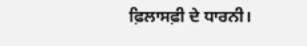ਫ਼ਿਲਾਸਫ਼ੀ ਦੇ ਧਾਰਨੀ।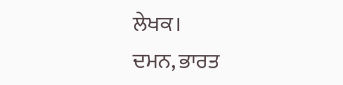ਲੇਖਕ।                                    ਦਮਨ, ਭਾਰਤ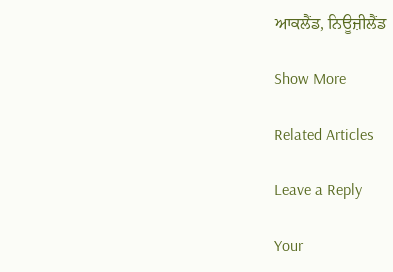ਆਕਲੈਂਡ, ਨਿਊਜ਼ੀਲੈਂਡ

Show More

Related Articles

Leave a Reply

Your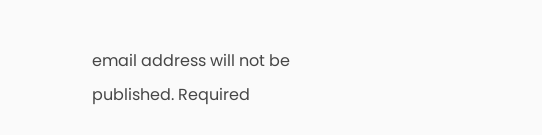email address will not be published. Required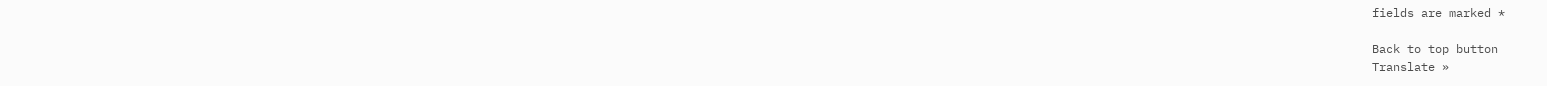fields are marked *

Back to top button
Translate »